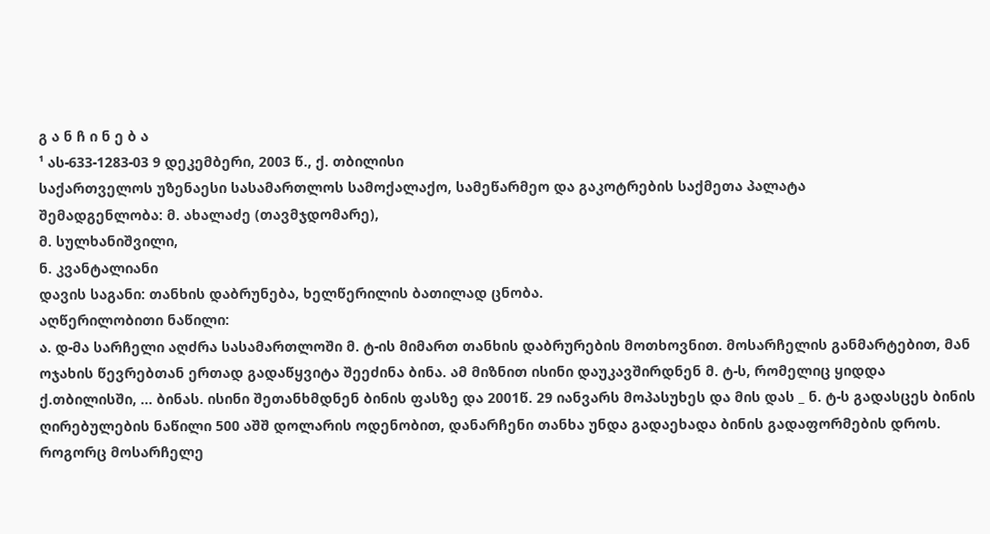გ ა ნ ჩ ი ნ ე ბ ა
¹ ას-633-1283-03 9 დეკემბერი, 2003 წ., ქ. თბილისი
საქართველოს უზენაესი სასამართლოს სამოქალაქო, სამეწარმეო და გაკოტრების საქმეთა პალატა
შემადგენლობა: მ. ახალაძე (თავმჯდომარე),
მ. სულხანიშვილი,
ნ. კვანტალიანი
დავის საგანი: თანხის დაბრუნება, ხელწერილის ბათილად ცნობა.
აღწერილობითი ნაწილი:
ა. დ-მა სარჩელი აღძრა სასამართლოში მ. ტ-ის მიმართ თანხის დაბრურების მოთხოვნით. მოსარჩელის განმარტებით, მან ოჯახის წევრებთან ერთად გადაწყვიტა შეეძინა ბინა. ამ მიზნით ისინი დაუკავშირდნენ მ. ტ-ს, რომელიც ყიდდა ქ.თბილისში, ... ბინას. ისინი შეთანხმდნენ ბინის ფასზე და 2001წ. 29 იანვარს მოპასუხეს და მის დას _ ნ. ტ-ს გადასცეს ბინის ღირებულების ნაწილი 500 აშშ დოლარის ოდენობით, დანარჩენი თანხა უნდა გადაეხადა ბინის გადაფორმების დროს. როგორც მოსარჩელე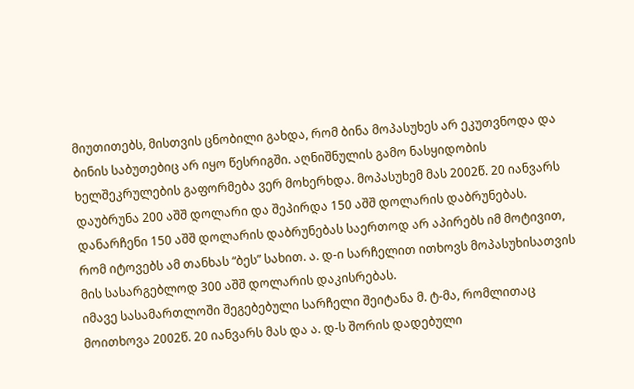მიუთითებს, მისთვის ცნობილი გახდა, რომ ბინა მოპასუხეს არ ეკუთვნოდა და ბინის საბუთებიც არ იყო წესრიგში. აღნიშნულის გამო ნასყიდობის ხელშეკრულების გაფორმება ვერ მოხერხდა. მოპასუხემ მას 2002წ. 20 იანვარს დაუბრუნა 200 აშშ დოლარი და შეპირდა 150 აშშ დოლარის დაბრუნებას. დანარჩენი 150 აშშ დოლარის დაბრუნებას საერთოდ არ აპირებს იმ მოტივით, რომ იტოვებს ამ თანხას “ბეს” სახით. ა. დ-ი სარჩელით ითხოვს მოპასუხისათვის მის სასარგებლოდ 300 აშშ დოლარის დაკისრებას.
იმავე სასამართლოში შეგებებული სარჩელი შეიტანა მ. ტ-მა, რომლითაც მოითხოვა 2002წ. 20 იანვარს მას და ა. დ-ს შორის დადებული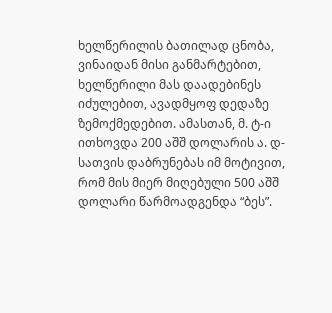ხელწერილის ბათილად ცნობა, ვინაიდან მისი განმარტებით, ხელწერილი მას დაადებინეს იძულებით, ავადმყოფ დედაზე ზემოქმედებით. ამასთან, მ. ტ-ი ითხოვდა 200 აშშ დოლარის ა. დ-სათვის დაბრუნებას იმ მოტივით, რომ მის მიერ მიღებული 500 აშშ დოლარი წარმოადგენდა “ბეს”.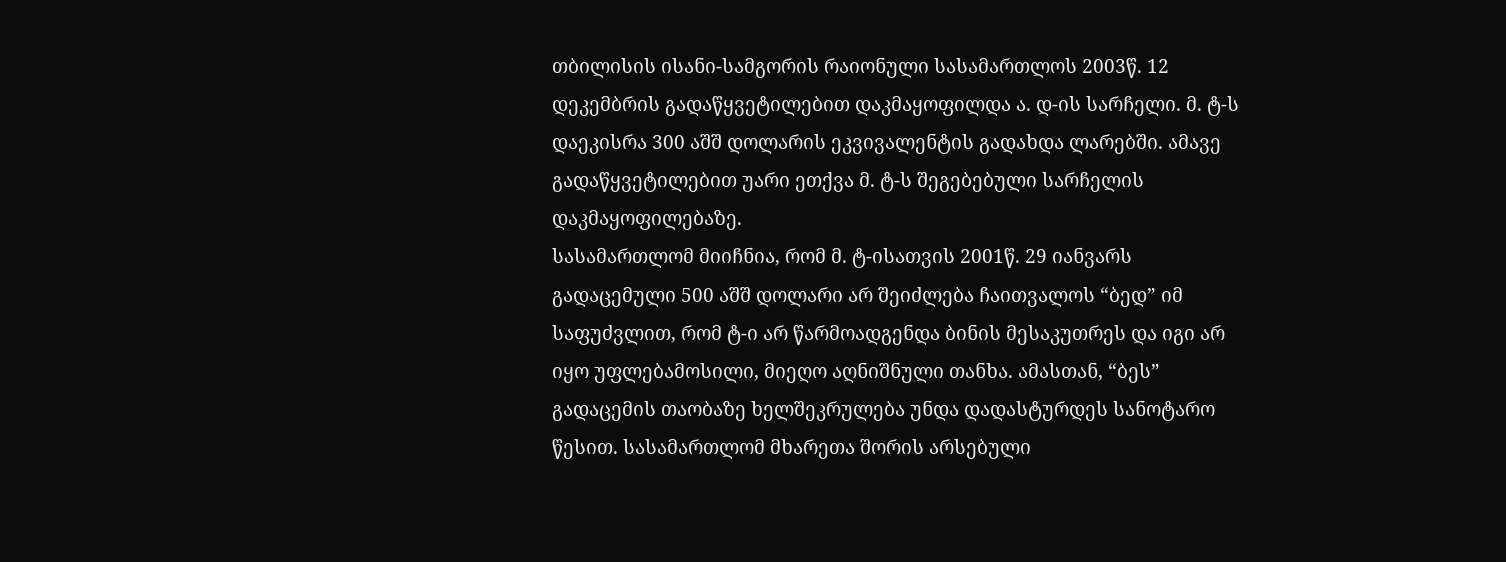თბილისის ისანი-სამგორის რაიონული სასამართლოს 2003წ. 12 დეკემბრის გადაწყვეტილებით დაკმაყოფილდა ა. დ-ის სარჩელი. მ. ტ-ს დაეკისრა 300 აშშ დოლარის ეკვივალენტის გადახდა ლარებში. ამავე გადაწყვეტილებით უარი ეთქვა მ. ტ-ს შეგებებული სარჩელის დაკმაყოფილებაზე.
სასამართლომ მიიჩნია, რომ მ. ტ-ისათვის 2001წ. 29 იანვარს გადაცემული 500 აშშ დოლარი არ შეიძლება ჩაითვალოს “ბედ” იმ საფუძვლით, რომ ტ-ი არ წარმოადგენდა ბინის მესაკუთრეს და იგი არ იყო უფლებამოსილი, მიეღო აღნიშნული თანხა. ამასთან, “ბეს” გადაცემის თაობაზე ხელშეკრულება უნდა დადასტურდეს სანოტარო წესით. სასამართლომ მხარეთა შორის არსებული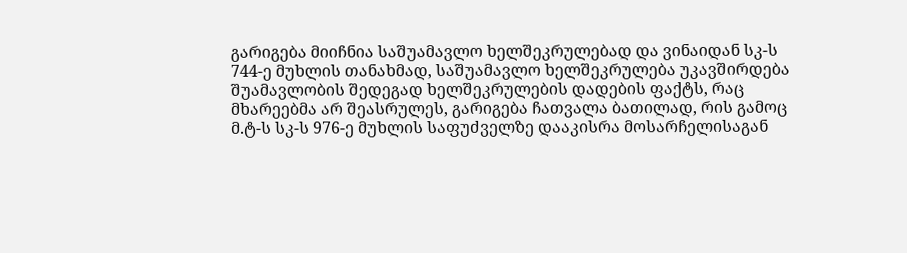გარიგება მიიჩნია საშუამავლო ხელშეკრულებად და ვინაიდან სკ-ს 744-ე მუხლის თანახმად, საშუამავლო ხელშეკრულება უკავშირდება შუამავლობის შედეგად ხელშეკრულების დადების ფაქტს, რაც მხარეებმა არ შეასრულეს, გარიგება ჩათვალა ბათილად, რის გამოც მ.ტ-ს სკ-ს 976-ე მუხლის საფუძველზე დააკისრა მოსარჩელისაგან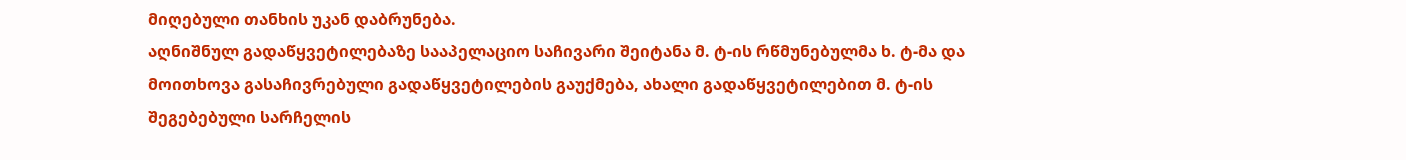მიღებული თანხის უკან დაბრუნება.
აღნიშნულ გადაწყვეტილებაზე სააპელაციო საჩივარი შეიტანა მ. ტ-ის რწმუნებულმა ხ. ტ-მა და მოითხოვა გასაჩივრებული გადაწყვეტილების გაუქმება, ახალი გადაწყვეტილებით მ. ტ-ის შეგებებული სარჩელის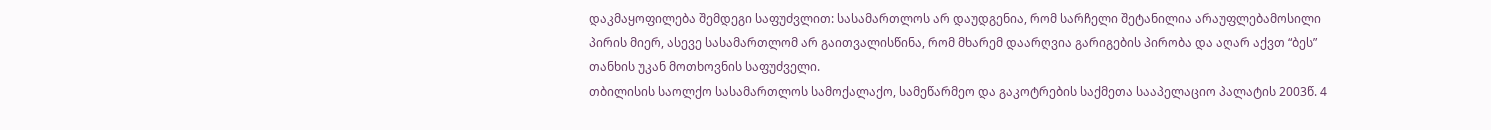დაკმაყოფილება შემდეგი საფუძვლით: სასამართლოს არ დაუდგენია, რომ სარჩელი შეტანილია არაუფლებამოსილი პირის მიერ, ასევე სასამართლომ არ გაითვალისწინა, რომ მხარემ დაარღვია გარიგების პირობა და აღარ აქვთ “ბეს” თანხის უკან მოთხოვნის საფუძველი.
თბილისის საოლქო სასამართლოს სამოქალაქო, სამეწარმეო და გაკოტრების საქმეთა სააპელაციო პალატის 2003წ. 4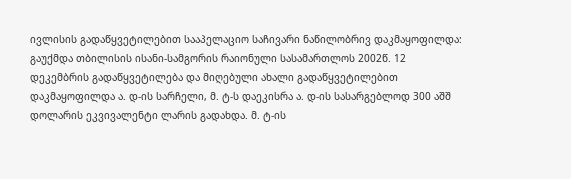ივლისის გადაწყვეტილებით სააპელაციო საჩივარი ნაწილობრივ დაკმაყოფილდა: გაუქმდა თბილისის ისანი-სამგორის რაიონული სასამართლოს 2002წ. 12 დეკემბრის გადაწყვეტილება და მიღებული ახალი გადაწყვეტილებით დაკმაყოფილდა ა. დ-ის სარჩელი, მ. ტ-ს დაეკისრა ა. დ-ის სასარგებლოდ 300 აშშ დოლარის ეკვივალენტი ლარის გადახდა. მ. ტ-ის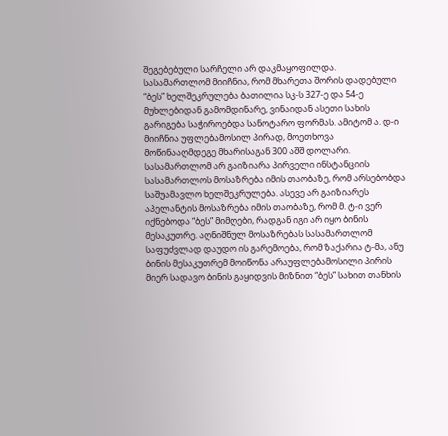შეგებებული სარჩელი არ დაკმაყოფილდა. სასამართლომ მიიჩნია, რომ მხარეთა შორის დადებული “ბეს” ხელშეკრულება ბათილია სკ-ს 327-ე და 54-ე მუხლებიდან გამომდინარე, ვინაიდან ასეთი სახის გარიგება საჭიროებდა სანოტარო ფორმას. ამიტომ ა. დ-ი მიიჩნია უფლებამოსილ პირად, მოეთხოვა მოწინააღმდეგე მხარისაგან 300 აშშ დოლარი. სასამართლომ არ გაიზიარა პირველი ინსტანციის სასამართლოს მოსაზრება იმის თაობაზე, რომ არსებობდა საშუამავლო ხელშეკრულება. ასევე არ გაიზიარეს აპელანტის მოსაზრება იმის თაობაზე, რომ მ. ტ-ი ვერ იქნებოდა “ბეს” მიმღები, რადგან იგი არ იყო ბინის მესაკუთრე. აღნიშნულ მოსაზრებას სასამართლომ საფუძვლად დაუდო ის გარემოება, რომ ზაქარია ტ-მა, ანუ ბინის მესაკუთრემ მოიწონა არაუფლებამოსილი პირის მიერ სადავო ბინის გაყიდვის მიზნით “ბეს” სახით თანხის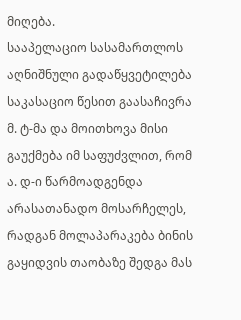მიღება.
სააპელაციო სასამართლოს აღნიშნული გადაწყვეტილება საკასაციო წესით გაასაჩივრა მ. ტ-მა და მოითხოვა მისი გაუქმება იმ საფუძვლით, რომ ა. დ-ი წარმოადგენდა არასათანადო მოსარჩელეს, რადგან მოლაპარაკება ბინის გაყიდვის თაობაზე შედგა მას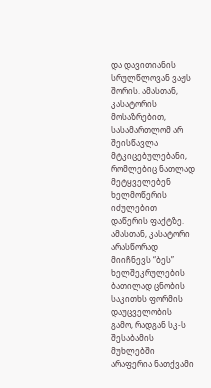და დავითიანის სრულწლოვან ვაჟს შორის. ამასთან, კასატორის მოსაზრებით, სასამართლომ არ შეისწავლა მტკიცებულებანი, რომლებიც ნათლად მეტყველებენ ხელმოწერის იძულებით დაწერის ფაქტზე. ამასთან, კასატორი არასწორად მიიჩნევს “ბეს” ხელშეკრულების ბათილად ცნობის საკითხს ფორმის დაუცველობის გამო, რადგან სკ-ს შესაბამის მუხლებში არაფერია ნათქვამი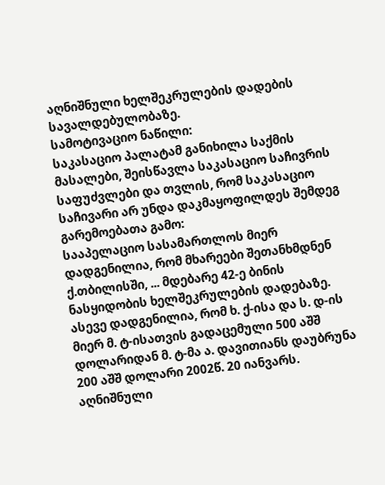აღნიშნული ხელშეკრულების დადების სავალდებულობაზე.
სამოტივაციო ნაწილი:
საკასაციო პალატამ განიხილა საქმის მასალები, შეისწავლა საკასაციო საჩივრის საფუძვლები და თვლის, რომ საკასაციო საჩივარი არ უნდა დაკმაყოფილდეს შემდეგ გარემოებათა გამო:
სააპელაციო სასამართლოს მიერ დადგენილია, რომ მხარეები შეთანხმდნენ ქ.თბილისში, ... მდებარე 42-ე ბინის ნასყიდობის ხელშეკრულების დადებაზე. ასევე დადგენილია, რომ ხ. ქ-ისა და ს. დ-ის მიერ მ. ტ-ისათვის გადაცემული 500 აშშ დოლარიდან მ. ტ-მა ა. დავითიანს დაუბრუნა 200 აშშ დოლარი 2002წ. 20 იანვარს. აღნიშნული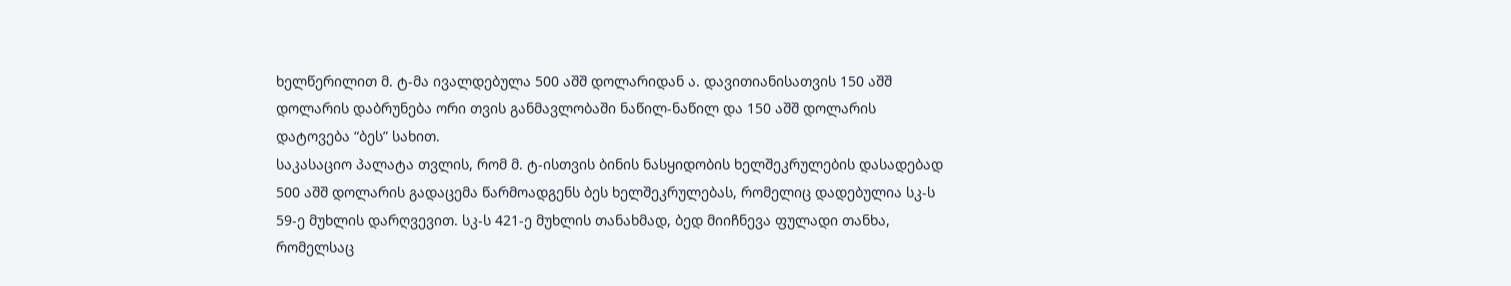ხელწერილით მ. ტ-მა ივალდებულა 500 აშშ დოლარიდან ა. დავითიანისათვის 150 აშშ დოლარის დაბრუნება ორი თვის განმავლობაში ნაწილ-ნაწილ და 150 აშშ დოლარის დატოვება “ბეს” სახით.
საკასაციო პალატა თვლის, რომ მ. ტ-ისთვის ბინის ნასყიდობის ხელშეკრულების დასადებად 500 აშშ დოლარის გადაცემა წარმოადგენს ბეს ხელშეკრულებას, რომელიც დადებულია სკ-ს 59-ე მუხლის დარღვევით. სკ-ს 421-ე მუხლის თანახმად, ბედ მიიჩნევა ფულადი თანხა, რომელსაც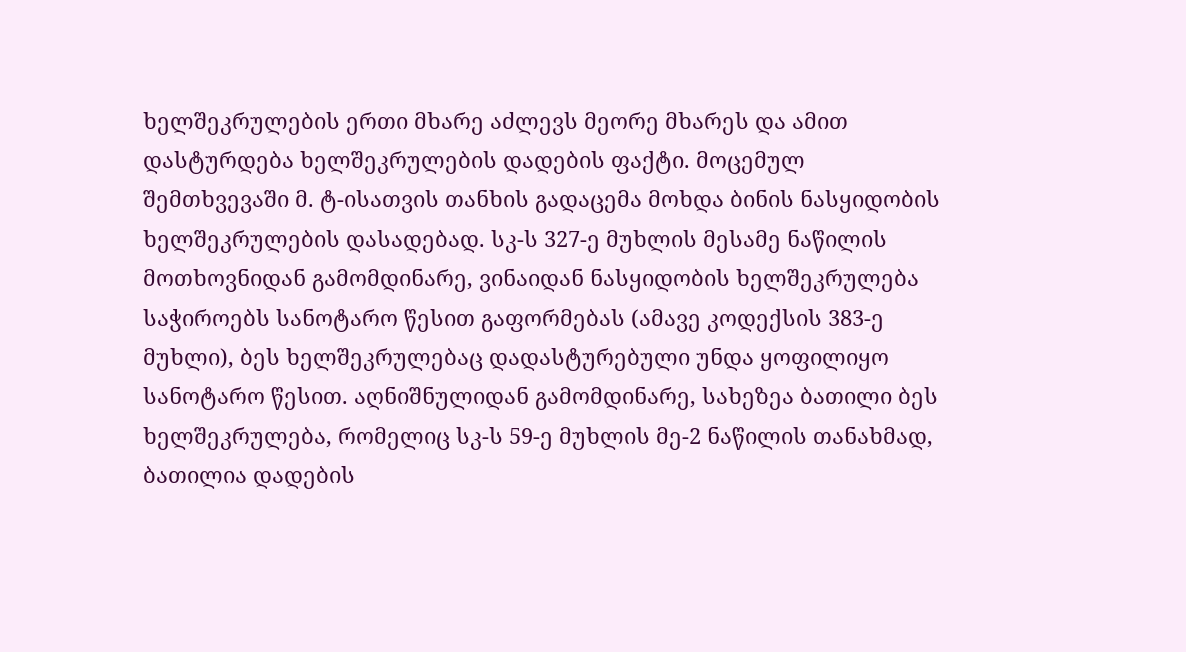ხელშეკრულების ერთი მხარე აძლევს მეორე მხარეს და ამით დასტურდება ხელშეკრულების დადების ფაქტი. მოცემულ შემთხვევაში მ. ტ-ისათვის თანხის გადაცემა მოხდა ბინის ნასყიდობის ხელშეკრულების დასადებად. სკ-ს 327-ე მუხლის მესამე ნაწილის მოთხოვნიდან გამომდინარე, ვინაიდან ნასყიდობის ხელშეკრულება საჭიროებს სანოტარო წესით გაფორმებას (ამავე კოდექსის 383-ე მუხლი), ბეს ხელშეკრულებაც დადასტურებული უნდა ყოფილიყო სანოტარო წესით. აღნიშნულიდან გამომდინარე, სახეზეა ბათილი ბეს ხელშეკრულება, რომელიც სკ-ს 59-ე მუხლის მე-2 ნაწილის თანახმად, ბათილია დადების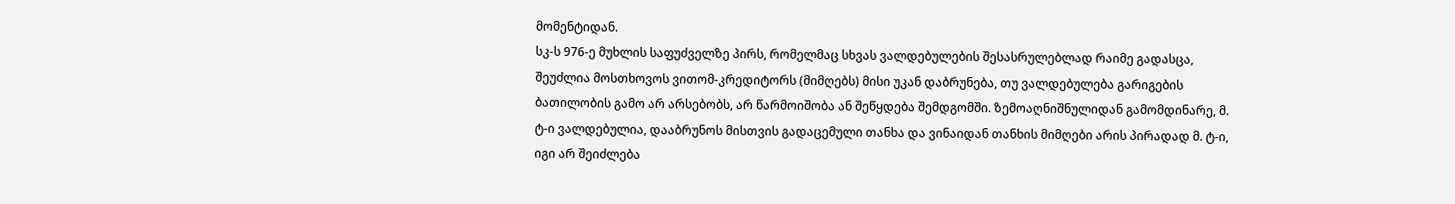მომენტიდან.
სკ-ს 976-ე მუხლის საფუძველზე პირს, რომელმაც სხვას ვალდებულების შესასრულებლად რაიმე გადასცა, შეუძლია მოსთხოვოს ვითომ-კრედიტორს (მიმღებს) მისი უკან დაბრუნება, თუ ვალდებულება გარიგების ბათილობის გამო არ არსებობს, არ წარმოიშობა ან შეწყდება შემდგომში. ზემოაღნიშნულიდან გამომდინარე, მ. ტ-ი ვალდებულია, დააბრუნოს მისთვის გადაცემული თანხა და ვინაიდან თანხის მიმღები არის პირადად მ. ტ-ი, იგი არ შეიძლება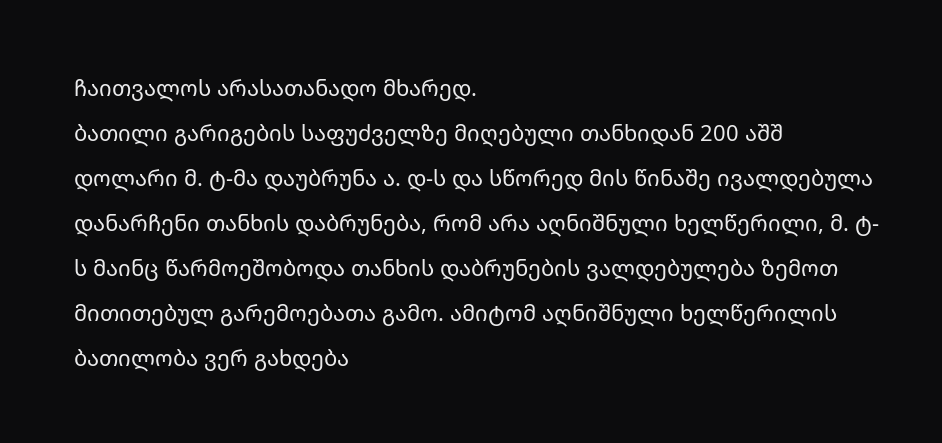ჩაითვალოს არასათანადო მხარედ.
ბათილი გარიგების საფუძველზე მიღებული თანხიდან 200 აშშ დოლარი მ. ტ-მა დაუბრუნა ა. დ-ს და სწორედ მის წინაშე ივალდებულა დანარჩენი თანხის დაბრუნება, რომ არა აღნიშნული ხელწერილი, მ. ტ-ს მაინც წარმოეშობოდა თანხის დაბრუნების ვალდებულება ზემოთ მითითებულ გარემოებათა გამო. ამიტომ აღნიშნული ხელწერილის ბათილობა ვერ გახდება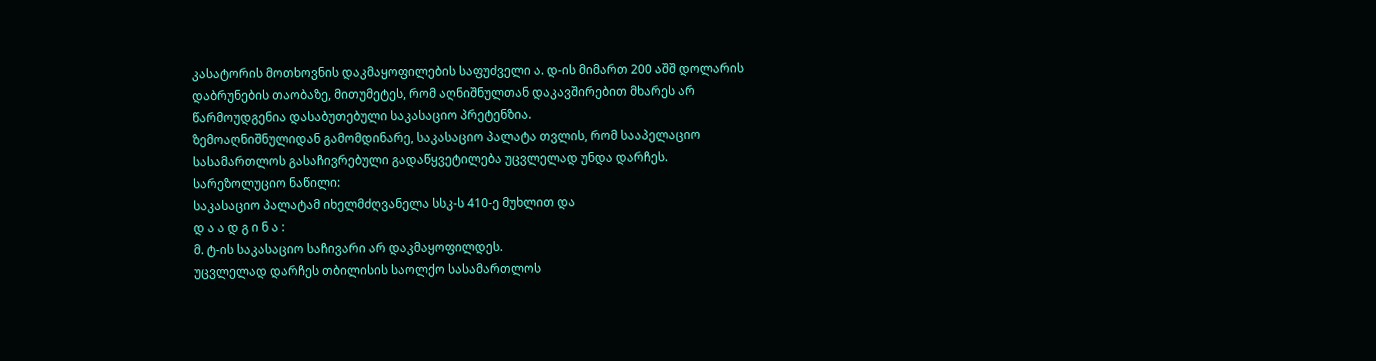კასატორის მოთხოვნის დაკმაყოფილების საფუძველი ა. დ-ის მიმართ 200 აშშ დოლარის დაბრუნების თაობაზე, მითუმეტეს, რომ აღნიშნულთან დაკავშირებით მხარეს არ წარმოუდგენია დასაბუთებული საკასაციო პრეტენზია.
ზემოაღნიშნულიდან გამომდინარე, საკასაციო პალატა თვლის, რომ სააპელაციო სასამართლოს გასაჩივრებული გადაწყვეტილება უცვლელად უნდა დარჩეს.
სარეზოლუციო ნაწილი:
საკასაციო პალატამ იხელმძღვანელა სსკ-ს 410-ე მუხლით და
დ ა ა დ გ ი ნ ა :
მ. ტ-ის საკასაციო საჩივარი არ დაკმაყოფილდეს.
უცვლელად დარჩეს თბილისის საოლქო სასამართლოს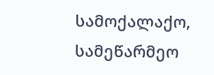სამოქალაქო, სამეწარმეო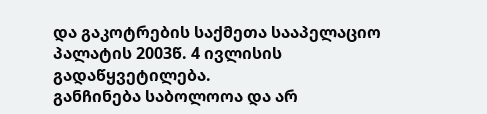და გაკოტრების საქმეთა სააპელაციო პალატის 2003წ. 4 ივლისის გადაწყვეტილება.
განჩინება საბოლოოა და არ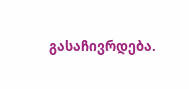გასაჩივრდება.